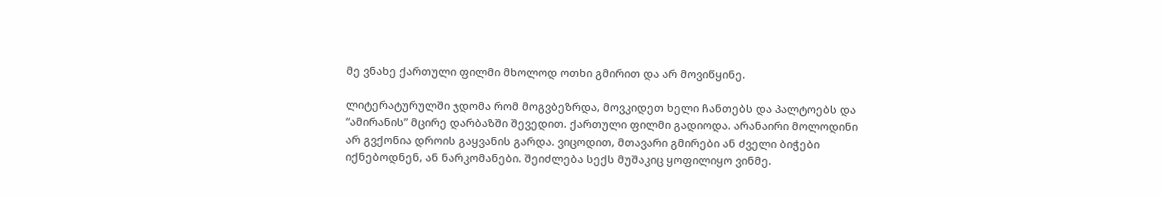მე ვნახე ქართული ფილმი მხოლოდ ოთხი გმირით და არ მოვიწყინე.

ლიტერატურულში ჯდომა რომ მოგვბეზრდა, მოვკიდეთ ხელი ჩანთებს და პალტოებს და “ამირანის” მცირე დარბაზში შევედით. ქართული ფილმი გადიოდა. არანაირი მოლოდინი არ გვქონია დროის გაყვანის გარდა. ვიცოდით, მთავარი გმირები ან ძველი ბიჭები იქნებოდნენ, ან ნარკომანები. შეიძლება სექს მუშაკიც ყოფილიყო ვინმე.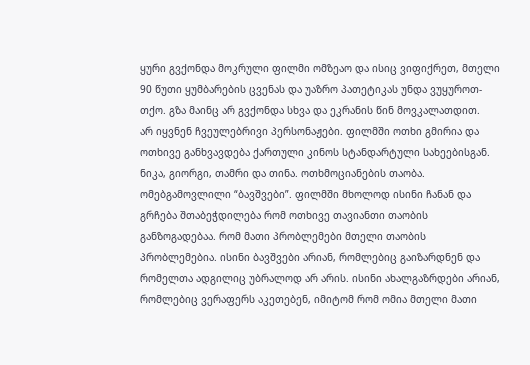ყური გვქონდა მოკრული ფილმი ომზეაო და ისიც ვიფიქრეთ, მთელი 90 წუთი ყუმბარების ცვენას და უაზრო პათეტიკას უნდა ვუყუროთ-თქო. გზა მაინც არ გვქონდა სხვა და ეკრანის წინ მოვკალათდით.
არ იყვნენ ჩვეულებრივი პერსონაჟები. ფილმში ოთხი გმირია და ოთხივე განხვავდება ქართული კინოს სტანდარტული სახეებისგან. ნიკა, გიორგი, თამრი და თინა. ოთხმოციანების თაობა. ომებგამოვლილი “ბავშვები”. ფილმში მხოლოდ ისინი ჩანან და გრჩება შთაბეჭდილება რომ ოთხივე თავიანთი თაობის განზოგადებაა. რომ მათი პრობლემები მთელი თაობის პრობლემებია. ისინი ბავშვები არიან, რომლებიც გაიზარდნენ და რომელთა ადგილიც უბრალოდ არ არის. ისინი ახალგაზრდები არიან, რომლებიც ვერაფერს აკეთებენ, იმიტომ რომ ომია მთელი მათი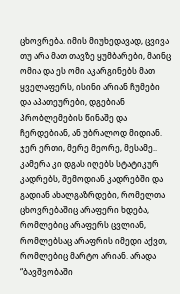ცხოვრება. იმის მიუხედავად, ცვივა თუ არა მათ თავზე ყუმბარები, მაინც ომია და ეს ომი აკარგინებს მათ ყველაფერს, ისინი არიან ჩუმები და აპათეურები, დგებიან პრობლემების წინაშე და ჩერდებიან, ან უბრალოდ მიდიან. ჯერ ერთი, მერე მეორე, მესამე.. კამერა კი დგას იღებს სტატიკურ კადრებს, შემოდიან კადრებში და გადიან ახალგაზრდები, რომელთა ცხოვრებაშიც არაფერი ხდება, რომლებიც არაფერს ცვლიან, რომლებსაც არაფრის იმედი აქვთ, რომლებიც მარტო არიან. არადა “ბავშვობაში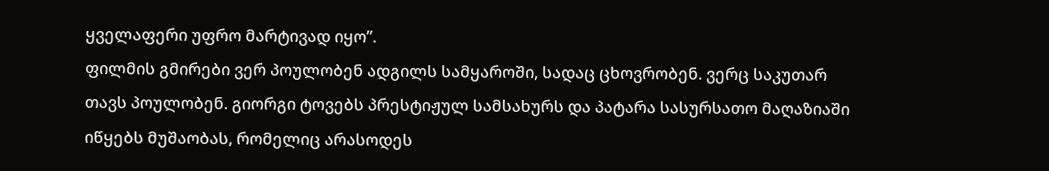ყველაფერი უფრო მარტივად იყო”.
ფილმის გმირები ვერ პოულობენ ადგილს სამყაროში, სადაც ცხოვრობენ. ვერც საკუთარ თავს პოულობენ. გიორგი ტოვებს პრესტიჟულ სამსახურს და პატარა სასურსათო მაღაზიაში იწყებს მუშაობას, რომელიც არასოდეს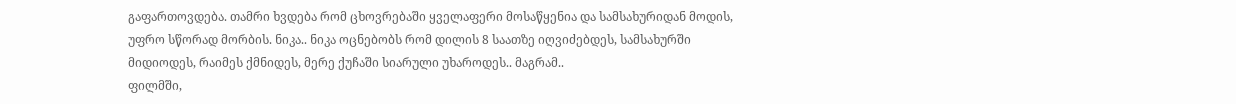გაფართოვდება. თამრი ხვდება რომ ცხოვრებაში ყველაფერი მოსაწყენია და სამსახურიდან მოდის, უფრო სწორად მორბის. ნიკა.. ნიკა ოცნებობს რომ დილის 8 საათზე იღვიძებდეს, სამსახურში მიდიოდეს, რაიმეს ქმნიდეს, მერე ქუჩაში სიარული უხაროდეს.. მაგრამ..
ფილმში,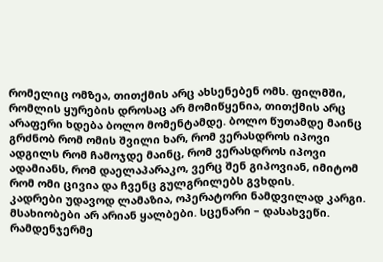რომელიც ომზეა, თითქმის არც ახსენებენ ომს. ფილმში, რომლის ყურების დროსაც არ მომიწყენია, თითქმის არც არაფერი ხდება ბოლო მომენტამდე. ბოლო წუთამდე მაინც გრძნობ რომ ომის შვილი ხარ, რომ ვერასდროს იპოვი ადგილს რომ ჩამოჯდე მაინც, რომ ვერასდროს იპოვი ადამიანს, რომ დაელაპარაკო, ვერც შენ გიპოვიან, იმიტომ რომ ომი ცივია და ჩვენც გულგრილებს გვხდის.
კადრები უდავოდ ლამაზია, ოპერატორი ნამდვილად კარგი. მსახიობები არ არიან ყალბები. სცენარი – დასახვეწი. რამდენჯერმე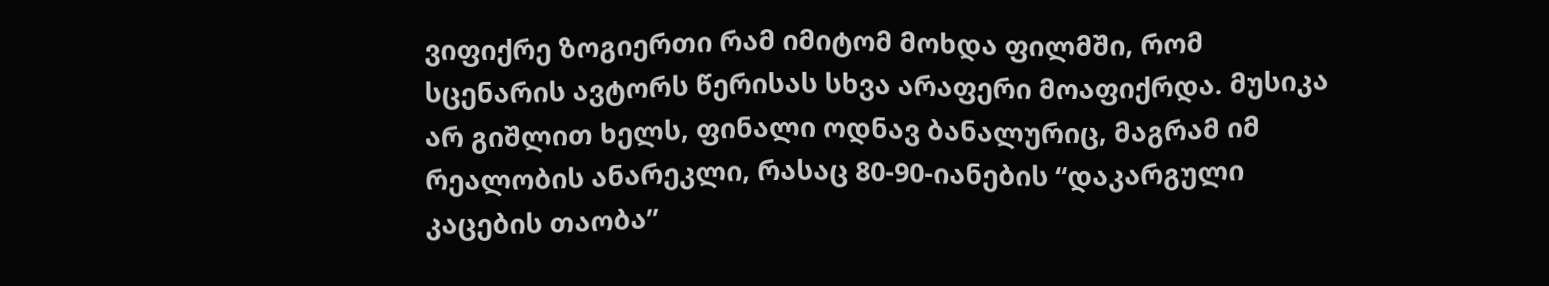ვიფიქრე ზოგიერთი რამ იმიტომ მოხდა ფილმში, რომ სცენარის ავტორს წერისას სხვა არაფერი მოაფიქრდა. მუსიკა არ გიშლით ხელს, ფინალი ოდნავ ბანალურიც, მაგრამ იმ რეალობის ანარეკლი, რასაც 80-90-იანების “დაკარგული კაცების თაობა”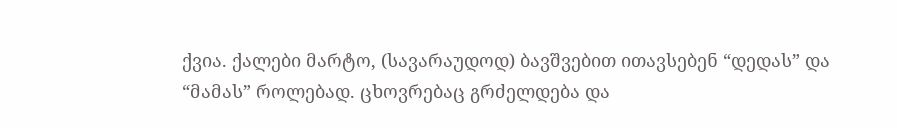ქვია. ქალები მარტო, (სავარაუდოდ) ბავშვებით ითავსებენ “დედას” და “მამას” როლებად. ცხოვრებაც გრძელდება და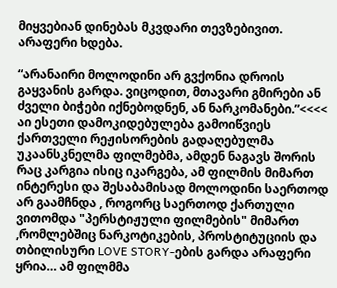მიყვებიან დინებას მკვდარი თევზებივით. არაფერი ხდება.

“არანაირი მოლოდინი არ გვქონია დროის გაყვანის გარდა. ვიცოდით, მთავარი გმირები ან ძველი ბიჭები იქნებოდნენ, ან ნარკომანები.”<<<< აი ესეთი დამოკიდებულება გამოიწვიეს ქართველი რეჟისორების გადაღებულმა უკაანსკნელმა ფილმებმა, ამდენ ნაგავს შორის რაც კარგია ისიც იკარგება, ამ ფილმის მიმართ ინტერესი და შესაბამისად მოლოდინი საერთოდ არ გაამჩნდა , როგორც საერთოდ ქართული ვითომდა "პერსტიჟული ფილმების" მიმართ ,რომლებშიც ნარკოტიკების, პროსტიტუციის და თბილისური LOVE STORY-ების გარდა არაფერი ყრია… ამ ფილმმა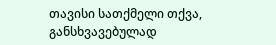თავისი სათქმელი თქვა, განსხვავებულად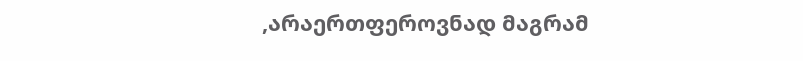,არაერთფეროვნად მაგრამ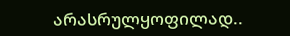არასრულყოფილად..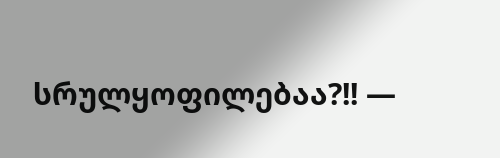სრულყოფილებაა?!! —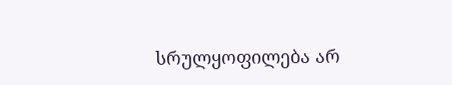სრულყოფილება არ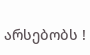არსებობს !